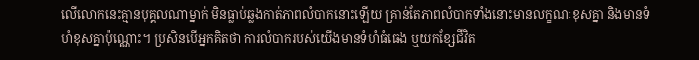លើលោកនេះគ្មានបុគ្គលណាម្នាក់ មិនធ្លាប់ឆ្លងកាត់ភាពលំបាកនោះឡើយ គ្រាន់តែភាពលំបាកទាំងនោះមានលក្ខណៈខុសគ្នា និងមានទំហំខុសគ្នាប៉ុណ្ណោះ។ ប្រសិនបើអ្នកគិតថា ការលំបាករបស់យើងមានទំហំធំធេង ឬយកខ្សែជីវិត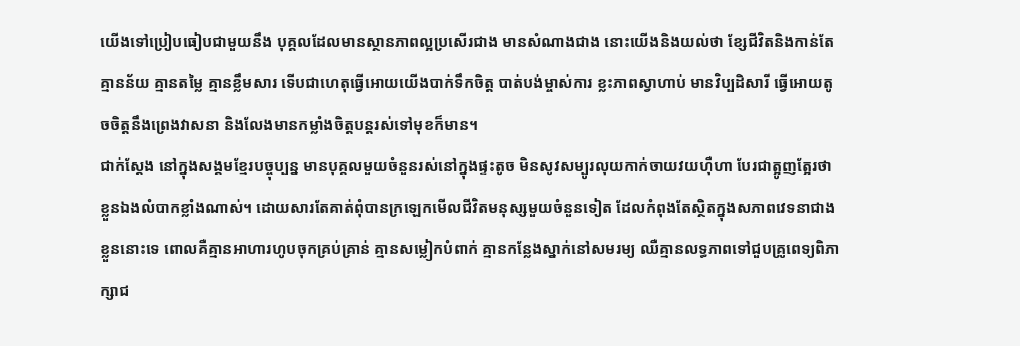យើងទៅប្រៀបធៀបជាមួយនឹង បុគ្គលដែលមានស្ថានភាពល្អប្រសើរជាង មានសំណាងជាង នោះយើងនិងយល់ថា ខ្សែជីវិតនិងកាន់តែគ្មានន័យ គ្មានតម្លៃ គ្មានខ្លឹមសារ ទើបជាហេតុធ្វើអោយយើងបាក់ទឹកចិត្ត បាត់បង់ម្ចាស់ការ ខ្លះភាពស្វាហាប់ មានវិប្បដិសារី ធ្វើអោយតូចចិត្តនឹងព្រេងវាសនា និងលែងមានកម្លាំងចិត្តបន្តរស់ទៅមុខក៏មាន។
ជាក់ស្តែង នៅក្នុងសង្គមខ្មែរបច្ចុប្បន្ន មានបុគ្គលមួយចំនួនរស់នៅក្នុងផ្ទះតូច មិនសូវសម្បូរលុយកាក់ចាយវយហ៊ឺហា បែរជាត្អូញត្អែរថាខ្លួនឯងលំបាកខ្លាំងណាស់។ ដោយសារតែគាត់ពុំបានក្រឡេកមើលជីវិតមនុស្សមួយចំនួនទៀត ដែលកំពុងតែស្ថិតក្នុងសភាពវេទនាជាងខ្លួននោះទេ ពោលគឺគ្មានអាហារហូបចុកគ្រប់គ្រាន់ គ្មានសម្លៀកបំពាក់ គ្មានកន្លែងស្នាក់នៅសមរម្យ ឈឺគ្មានលទ្ធភាពទៅជួបគ្រូពេទ្យពិភាក្សាជ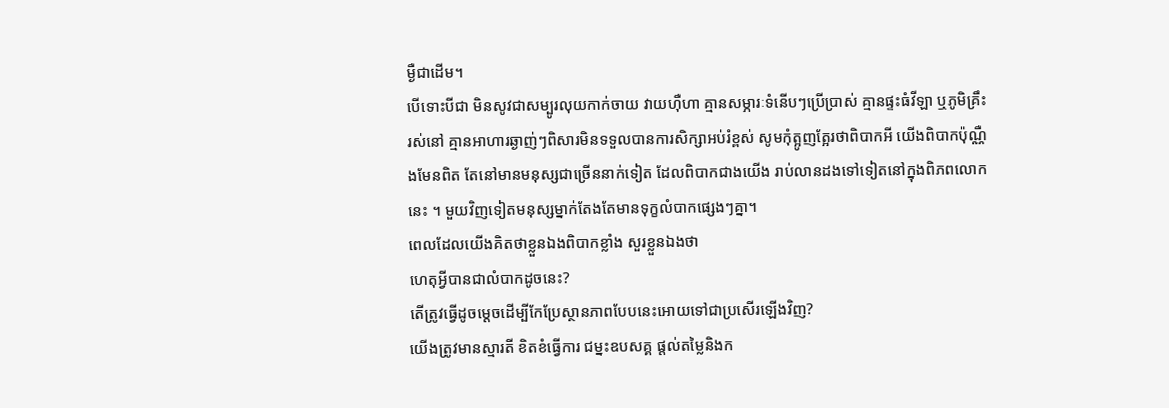ម្ងឺជាដើម។
បើទោះបីជា មិនសូវជាសម្បូរលុយកាក់ចាយ វាយហ៊ឺហា គ្មានសម្ភារៈទំនើបៗប្រើប្រាស់ គ្មានផ្ទះធំវីឡា ឬភូមិគ្រឹះរស់នៅ គ្មានអាហារឆ្ងាញ់ៗពិសារមិនទទួលបានការសិក្សាអប់រំខ្ពស់ សូមកុំត្អូញត្អែរថាពិបាកអី យើងពិបាកប៉ុណ្ណឺងមែនពិត តែនៅមានមនុស្សជាច្រើននាក់ទៀត ដែលពិបាកជាងយើង រាប់លានដងទៅទៀតនៅក្នុងពិភពលោកនេះ ។ មួយវិញទៀតមនុស្សម្នាក់តែងតែមានទុក្ខលំបាកផ្សេងៗគ្នា។
ពេលដែលយើងគិតថាខ្លួនឯងពិបាកខ្លាំង សួរខ្លួនឯងថា
ហេតុអ្វីបានជាលំបាកដូចនេះ?
តើត្រូវធ្វើដូចម្តេចដើម្បីកែប្រែស្ថានភាពបែបនេះអោយទៅជាប្រសើរឡើងវិញ?
យើងត្រូវមានស្មារតី ខិតខំធ្វើការ ជម្នះឧបសគ្គ ផ្តល់តម្លៃនិងក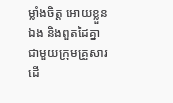ម្លាំងចិត្ត អោយខ្លួនឯង និងពួតដៃគ្នា ជាមួយក្រុមគ្រួសារ ដើ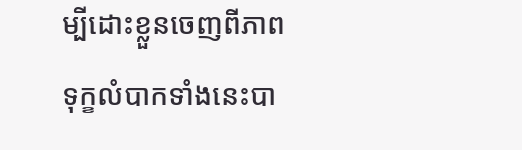ម្បីដោះខ្លួនចេញពីភាពទុក្ខលំបាកទាំងនេះបា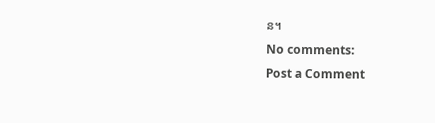ន។
No comments:
Post a Comment